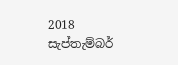2018 සැප්තැම්බර්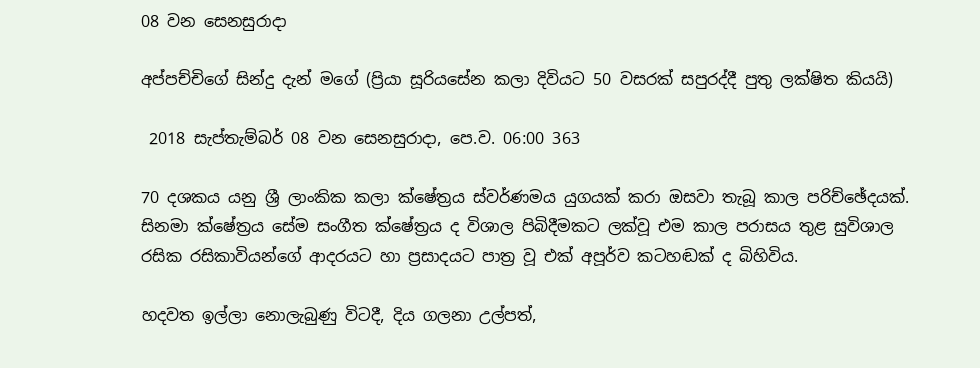08 වන සෙනසුරාදා

අප්පච්චිගේ සින්දු දැන් මගේ (ප්‍රියා සූරියසේන කලා දිවියට 50 වසරක් සපුරද්දී පුතු ලක්ෂිත කියයි)

 2018 සැප්තැම්බර් 08 වන සෙනසුරාදා, පෙ.ව. 06:00 363

70 දශකය යනු ශ්‍රී ලාංකික කලා ක්ෂේත්‍රය ස්වර්ණමය යුගයක් කරා ඔසවා තැබූ කාල පරිච්ඡේදයක්. සිනමා ක්ෂේත්‍රය සේම සංගීත ක්ෂේත්‍රය ද විශාල පිබිදීමකට ලක්වූ එම කාල පරාසය තුළ සුවිශාල රසික රසිකාවියන්ගේ ආදරයට හා ප්‍රසාදයට පාත්‍ර වූ එක් අපූර්ව කටහඬක් ද බිහිවිය.

හදවත ඉල්ලා නොලැබුණු විටදී, දිය ගලනා උල්පත්,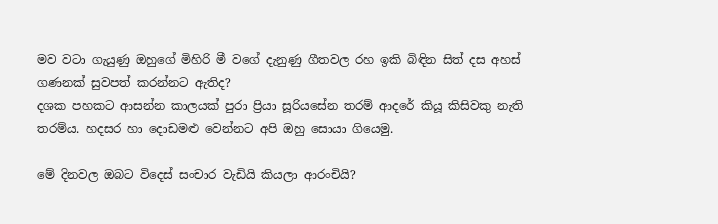මව වටා ගැයුණු ඔහුගේ මිහිරි මී වගේ දැනුණු ගීතවල රහ ඉකි බිඳින සිත් දස අහස් ගණනක් සුවපත් කරන්නට ඇතිද?
දශක පහකට ආසන්න කාලයක් පුරා ප්‍රියා සූරියසේන තරම් ආදරේ කියූ කිසිවකු නැති තරම්ය. හදසර හා දොඩමළු වෙන්නට අපි ඔහු සොයා ගියෙමු.

මේ දිනවල ඔබට විදෙස් සංචාර වැඩියි කියලා ආරංචියි?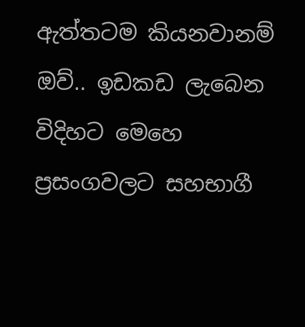ඇත්තටම කියනවානම් ඔව්.. ඉඩකඩ ලැබෙන විදිහට මෙහෙ ප්‍රසංගවලට සහභාගී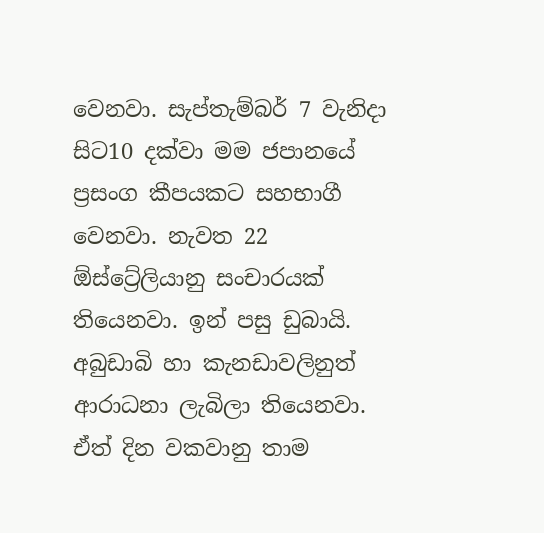වෙනවා. සැප්තැම්බර් 7 වැනිදා සිට10 දක්වා මම ජපානයේ ප්‍රසංග කීපයකට සහභාගී වෙනවා. නැවත 22 ඕස්ට්‍රේලියානු සංචාරයක් තියෙනවා. ඉන් පසු ඩුබායි. අබුඩාබි හා කැනඩාවලිනුත් ආරාධනා ලැබිලා තියෙනවා. ඒත් දින වකවානු තාම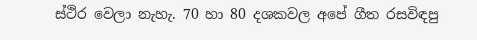ස්ථිර වෙලා නැහැ. 70 හා 80 දශකවල අපේ ගීත රසවිඳපු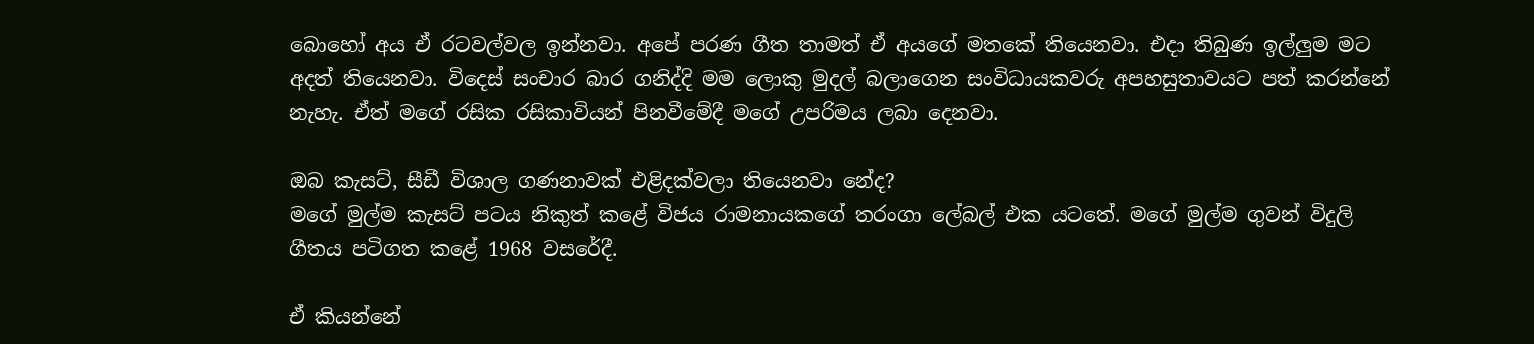බොහෝ අය ඒ රටවල්වල ඉන්නවා. අපේ පරණ ගීත තාමත් ඒ අයගේ මතකේ තියෙනවා. එදා තිබුණ ඉල්ලුම මට අදත් තියෙනවා. විදෙස් සංචාර බාර ගනිද්දි මම ලොකු මුදල් බලාගෙන සංවිධායකවරු අපහසුතාවයට පත් කරන්නේ නැහැ. ඒත් මගේ රසික රසිකාවියන් පිනවීමේදී මගේ උපරිමය ලබා දෙනවා.

ඔබ කැසට්, සීඩී විශාල ගණනාවක් එළිදක්වලා තියෙනවා නේද?
මගේ මුල්ම කැසට් පටය නිකුත් කළේ විජය රාමනායකගේ තරංගා ලේබල් එක යටතේ. මගේ මුල්ම ගුවන් විදුලි ගීතය පටිගත කළේ 1968 වසරේදී.

ඒ කියන්නේ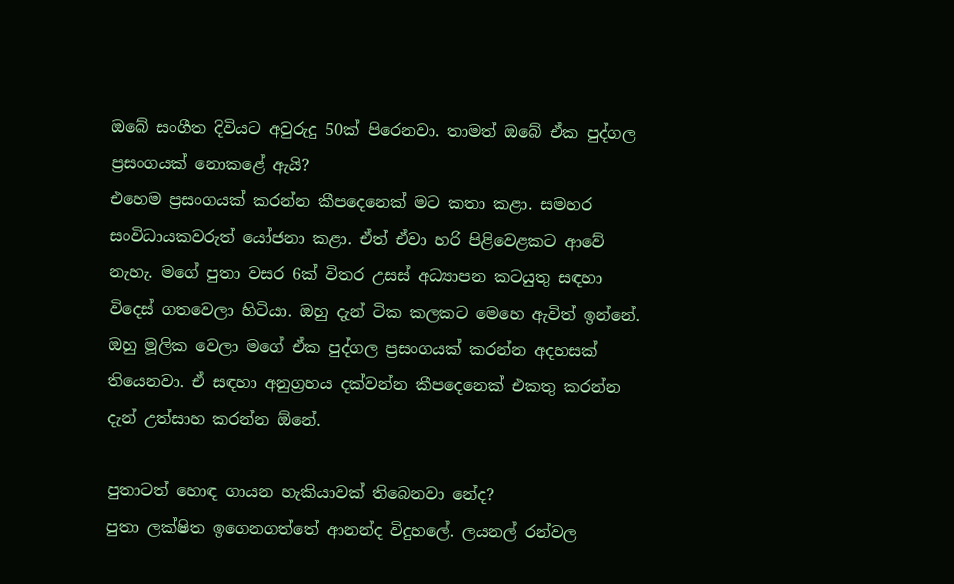ඔබේ සංගීත දිවියට අවුරුදු 50ක් පිරෙනවා. තාමත් ඔබේ ඒක පුද්ගල ප්‍රසංගයක් නොකළේ ඇයි?
එහෙම ප්‍රසංගයක් කරන්න කීපදෙනෙක් මට කතා කළා. සමහර සංවිධායකවරුත් යෝජනා කළා. ඒත් ඒවා හරි පිළිවෙළකට ආවේ නැහැ. මගේ පුතා වසර 6ක් විතර උසස් අධ්‍යාපන කටයුතු සඳහා විදෙස් ගතවෙලා හිටියා. ඔහු දැන් ටික කලකට මෙහෙ ඇවිත් ඉන්නේ. ඔහු මූලික වෙලා මගේ ඒක පුද්ගල ප්‍රසංගයක් කරන්න අදහසක් තියෙනවා. ඒ සඳහා අනුග්‍රහය දක්වන්න කීපදෙනෙක් එකතු කරන්න දැන් උත්සාහ කරන්න ඕනේ.

පුතාටත් හොඳ ගායන හැකියාවක් තිබෙනවා නේද?
පුතා ලක්ෂිත ඉගෙනගත්තේ ආනන්ද විදුහලේ. ලයනල් රන්වල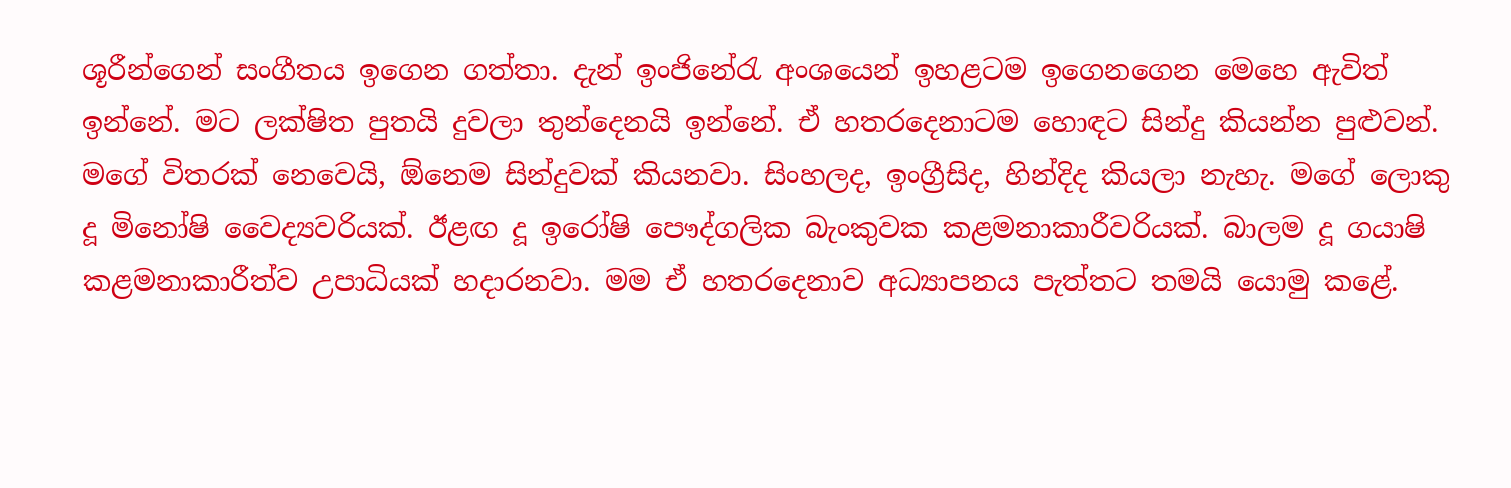ශූරීන්ගෙන් සංගීතය ඉගෙන ගත්තා. දැන් ඉංජිනේරැ අංශයෙන් ඉහළටම ඉගෙනගෙන මෙහෙ ඇවිත් ඉන්නේ. මට ලක්ෂිත පුතයි දුවලා තුන්දෙනයි ඉන්නේ. ඒ හතරදෙනාටම හොඳට සින්දු කියන්න පුළුවන්. මගේ විතරක් නෙවෙයි, ඕනෙම සින්දුවක් කියනවා. සිංහලද, ඉංග්‍රීසිද, හින්දිද කියලා නැහැ. මගේ ලොකු දූ මිනෝෂි වෛද්‍යවරියක්. ඊළඟ දූ ඉරෝෂි පෞද්ගලික බැංකුවක කළමනාකාරීවරියක්. බාලම දූ ගයාෂි කළමනාකාරීත්ව උපාධියක් හදාරනවා. මම ඒ හතරදෙනාව අධ්‍යාපනය පැත්තට තමයි යොමු කළේ.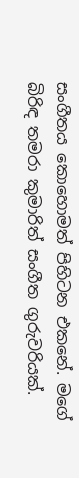සංගීතය කොහොමත් පිහිටන එකනේ. මගේ බිරිඳ තමරා කුමාරිත් සංගීත ගුරුවරියක්.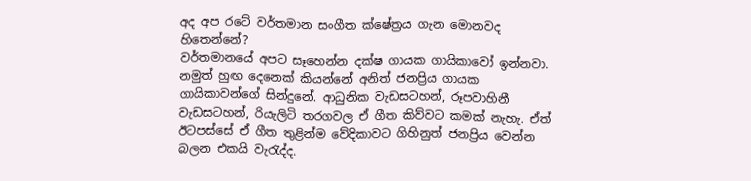අද අප රටේ වර්තමාන සංගීත ක්ෂේත්‍රය ගැන මොනවද හිතෙන්නේ?
වර්තමානයේ අපට සෑහෙන්න දක්ෂ ගායක ගායිකාවෝ ඉන්නවා. නමුත් හුඟ දෙනෙක් කියන්නේ අනිත් ජනප්‍රිය ගායක ගායිකාවන්ගේ සින්දුනේ. ආධුනික වැඩසටහන්, රූපවාහිනී වැඩසටහන්, රියැලිටි තරගවල ඒ ගීත කිව්වට කමක් නැහැ. ඒත් ඊටපස්සේ ඒ ගීත තුළින්ම වේදිකාවට ගිහිනුත් ජනප්‍රිය වෙන්න බලන එකයි වැරැද්ද.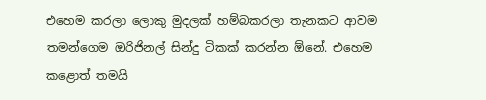එහෙම කරලා ලොකු මුදලක් හම්බකරලා තැනකට ආවම තමන්ගෙම ඔරිජිනල් සින්දු ටිකක් කරන්න ඕනේ. එහෙම කළොත් තමයි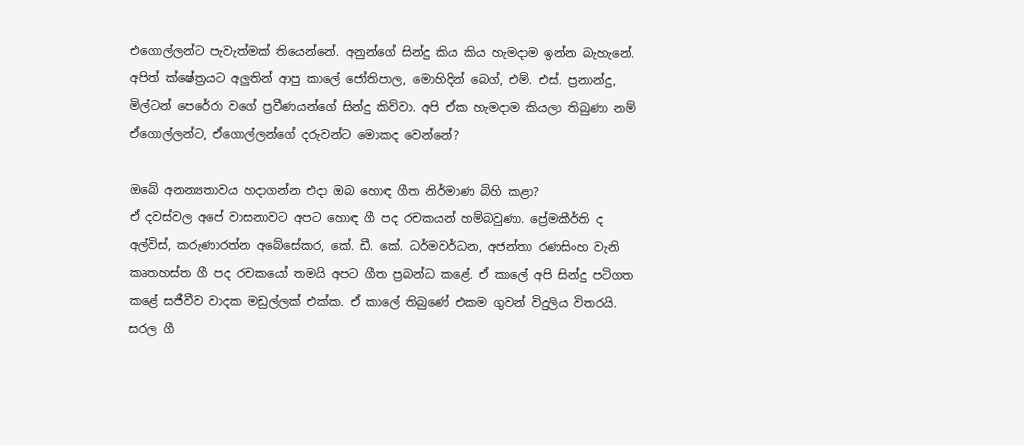එගොල්ලන්ට පැවැත්මක් තියෙන්නේ. අනුන්ගේ සින්දු කිය කිය හැමදාම ඉන්න බැහැනේ. අපිත් ක්ෂේත්‍රයට අලුතින් ආපු කාලේ ජෝතිපාල, මොහිදින් බෙග්, එම්. එස්. ප්‍රනාන්දු, මිල්ටන් පෙරේරා වගේ ප්‍රවීණයන්ගේ සින්දු කිව්වා. අපි ඒක හැමදාම කියලා තිබුණා නම් ඒගොල්ලන්ට, ඒගොල්ලන්ගේ දරුවන්ට මොකද වෙන්නේ?

ඔබේ අනන්‍යතාවය හදාගන්න එදා ඔබ හොඳ ගීත නිර්මාණ බිහි කළා?
ඒ දවස්වල අපේ වාසනාවට අපට හොඳ ගී පද රචකය‍න් හම්බවුණා. ප්‍රේමකීර්ති ද අල්විස්, කරුණාරත්න අබේසේකර, කේ. ඩී. කේ. ධර්මවර්ධන, අජන්තා රණසිංහ වැනි කෘතහස්ත ගී පද රචකයෝ තමයි අපට ගීත ප්‍රබන්ධ කළේ. ඒ කාලේ අපි සින්දු පටිගත කළේ සජීවීව වාදක මඩුල්ලක් එක්ක. ඒ කාලේ තිබුණේ එකම ගුවන් විදුලිය විතරයි. සරල ගී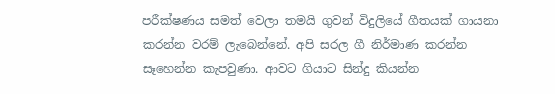පරීක්ෂණය සමත් වෙලා තමයි ගුවන් විදුලියේ ගීතයක් ගායනා කරන්න වරම් ලැබෙන්නේ. අපි සරල ගී නිර්මාණ කරන්න සෑහෙන්න කැපවුණා. ආවට ගියාට සින්දු කියන්න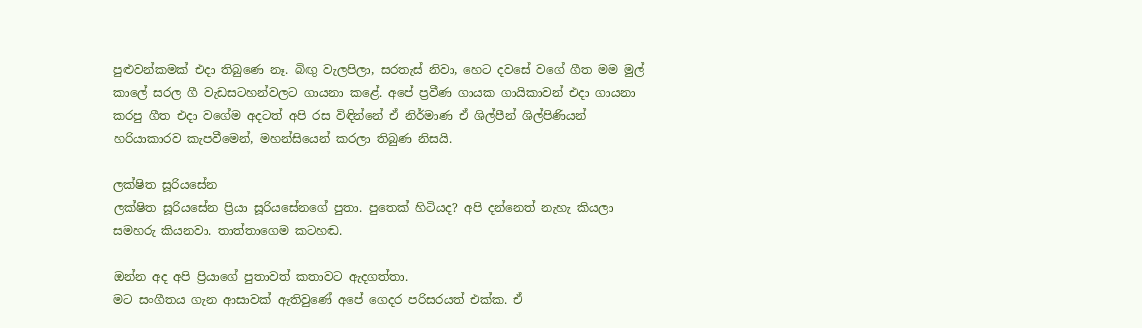පුළුවන්කමක් එදා තිබුණෙ නෑ. බිඟු වැලපිලා, සරතැස් නිවා, හෙට දවසේ වගේ ගීත මම මුල් කාලේ සරල ගී වැඩසටහන්වලට ගායනා කළේ. අපේ ප්‍රවීණ ගායක ගායිකාවන් එදා ගායනා කරපු ගීත එදා වගේම අදටත් අපි රස විඳින්නේ ඒ නිර්මාණ ඒ ශිල්පීන් ශිල්පිණියන් හරියාකාරව කැපවීමෙන්, මහන්සියෙන් කරලා තිබුණ නිසයි.

ලක්ෂිත සූරියසේන
ලක්ෂිත සූරියසේන ප්‍රියා සූරියසේනගේ පුතා. පුතෙක් හිටියද? අපි දන්නෙත් නැහැ කියලා සමහරු කියනවා. තාත්තාගෙම කටහඬ.

ඔන්න අද අපි ප්‍රියාගේ පුතාවත් කතාවට ඇදගත්තා.
මට සංගීතය ගැන ආසාවක් ඇතිවුණේ අපේ ගෙදර පරිසරයත් එක්ක. ඒ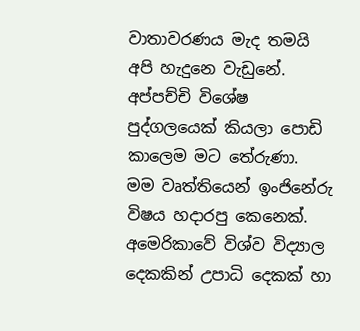වාතාවරණය මැද තමයි අපි හැදුනෙ වැඩුනේ. අප්පච්චි විශේෂ පුද්ගලයෙක් කියලා පොඩි කාලෙම මට තේරුණා.
මම වෘත්තියෙන් ඉංජිනේරු විෂය හදාරපු කෙනෙක්. අමෙරිකාවේ විශ්ව විද්‍යාල දෙකකින් උපාධි දෙකක් හා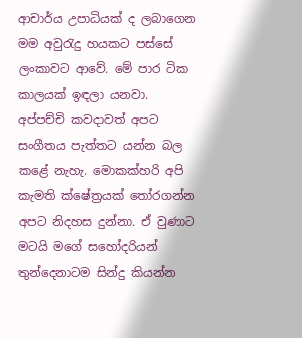ආචාර්ය උපාධියක් ද ලබාගෙන මම අවුරැදු හයකට පස්සේ ලංකාවට ආවේ. මේ පාර ටික කාලයක් ඉඳලා යනවා.
අප්පච්චි කවදාවත් අපට සංගීතය පැත්තට යන්න බල කළේ නැහැ. මොකක්හරි අපි කැමති ක්ෂේත්‍රයක් තෝරගන්න අපට නිදහස දුන්නා. ඒ වුණාට මටයි මගේ සහෝදරියන් තුන්දෙනාටම සින්දු කියන්න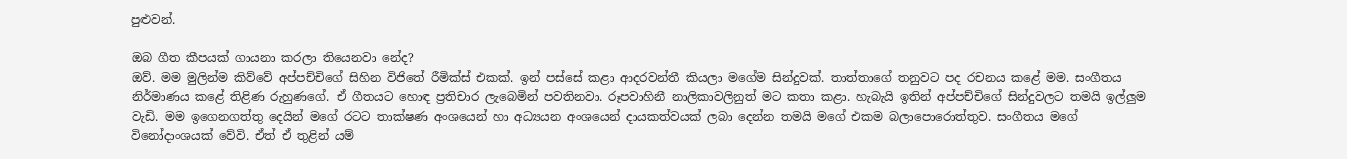පුළුවන්.

ඔබ ගීත කීපයක් ගායනා කරලා තියෙනවා නේද?
ඔව්. මම මුලින්ම කිව්වේ අප්පච්චිගේ සිහින විජිතේ රීමික්ස් එකක්. ඉන් පස්සේ කළා ආදරවන්තී කියලා මගේම සින්දුවක්. තාත්තාගේ තනුවට පද රචනය කළේ මම. සංගීතය නිර්මාණය කළේ තිළිණ රුහුණගේ. ඒ ගීතයට හොඳ ප්‍රතිචාර ලැබෙමින් පවතිනවා. රූපවාහිනී නාලිකාවලිනුත් මට කතා කළා. හැබැයි ඉතින් අප්පච්චිගේ සින්දුවලට තමයි ඉල්ලුම වැඩි. මම ඉගෙනගත්තු දෙයින් මගේ රටට තාක්ෂණ අංශයෙන් හා අධ්‍යයන අංශයෙන් දායකත්වයක් ලබා දෙන්න තමයි මගේ එකම බලාපොරොත්තුව. සංගීතය මගේ විනෝදාංශයක් වේවි. ඒත් ඒ තුළින් යම්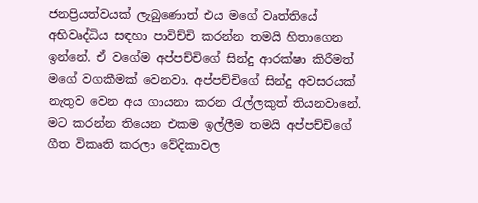ජනප්‍රියත්වයක් ලැබුණොත් එය මගේ වෘත්තියේ අභිවෘද්ධිය සඳහා පාවිච්චි කරන්න තමයි හිතාගෙන ඉන්නේ. ඒ වගේම අප්පච්චිගේ සින්දු ආරක්ෂා කිරීමත් මගේ වගකීමක් වෙනවා. අප්පච්චිගේ සින්දු අවසරයක් නැතුව වෙන අය ගායනා කරන රැල්ලකුත් තියනවානේ. මට කරන්න තියෙන එකම ඉල්ලීම තමයි අප්පච්චිගේ ගීත විකෘති කරලා වේදිකාවල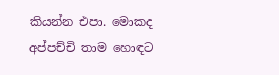කියන්න එපා. මොකද අප්පච්චි තාම හොඳට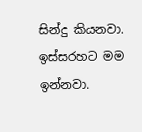සින්දු කියනවා. ඉස්සරහට මම ඉන්නවා.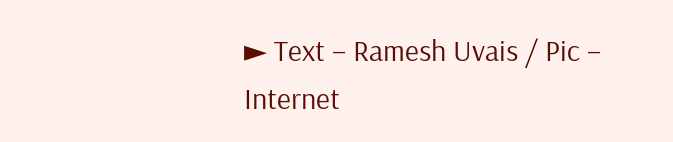► Text – Ramesh Uvais / Pic – Internet